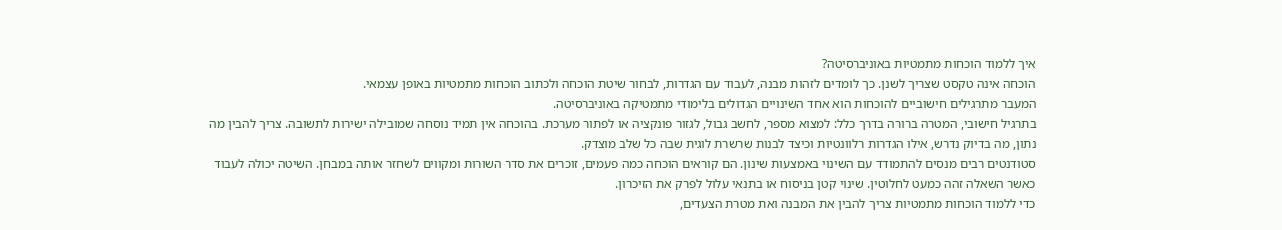איך ללמוד הוכחות מתמטיות באוניברסיטה?
הוכחה אינה טקסט שצריך לשנן. כך לומדים לזהות מבנה, לעבוד עם הגדרות, לבחור שיטת הוכחה ולכתוב הוכחות מתמטיות באופן עצמאי.
המעבר מתרגילים חישוביים להוכחות הוא אחד השינויים הגדולים בלימודי מתמטיקה באוניברסיטה.
בתרגיל חישובי, המטרה ברורה בדרך כלל: למצוא מספר, לחשב גבול, לגזור פונקציה או לפתור מערכת. בהוכחה אין תמיד נוסחה שמובילה ישירות לתשובה. צריך להבין מה נתון, מה בדיוק נדרש, אילו הגדרות רלוונטיות וכיצד לבנות שרשרת לוגית שבה כל שלב מוצדק.
סטודנטים רבים מנסים להתמודד עם השינוי באמצעות שינון. הם קוראים הוכחה כמה פעמים, זוכרים את סדר השורות ומקווים לשחזר אותה במבחן. השיטה יכולה לעבוד כאשר השאלה זהה כמעט לחלוטין. שינוי קטן בניסוח או בתנאי עלול לפרק את הזיכרון.
כדי ללמוד הוכחות מתמטיות צריך להבין את המבנה ואת מטרת הצעדים,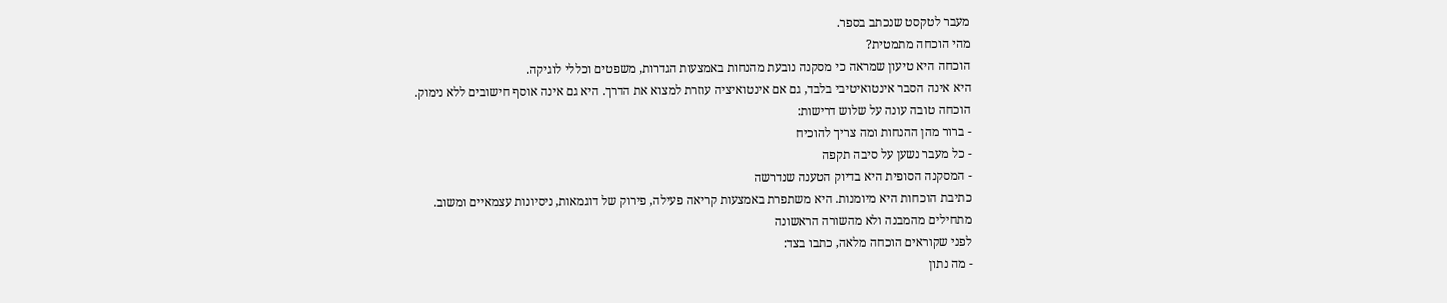מעבר לטקסט שנכתב בספר.
מהי הוכחה מתמטית?
הוכחה היא טיעון שמראה כי מסקנה נובעת מהנחות באמצעות הגדרות, משפטים וכללי לוגיקה.
היא אינה הסבר אינטואיטיבי בלבד, גם אם אינטואיציה עוזרת למצוא את הדרך. היא גם אינה אוסף חישובים ללא נימוק.
הוכחה טובה עונה על שלוש דרישות:
- ברור מהן ההנחות ומה צריך להוכיח
- כל מעבר נשען על סיבה תקפה
- המסקנה הסופית היא בדיוק הטענה שנדרשה
כתיבת הוכחות היא מיומנות. היא משתפרת באמצעות קריאה פעילה, פירוק של דוגמאות, ניסיונות עצמאיים ומשוב.
מתחילים מהמבנה ולא מהשורה הראשונה
לפני שקוראים הוכחה מלאה, כתבו בצד:
- מה נתון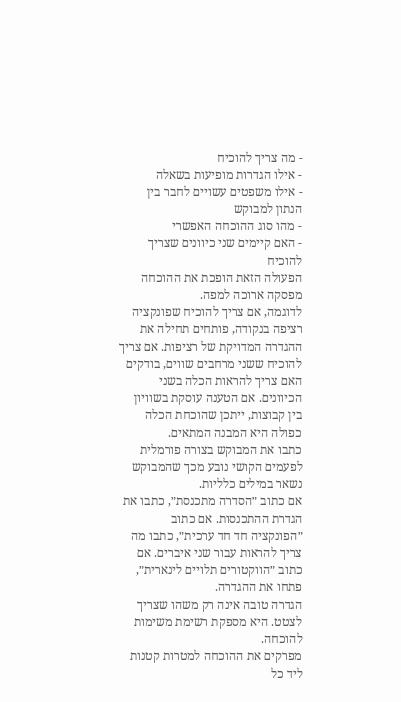- מה צריך להוכיח
- אילו הגדרות מופיעות בשאלה
- אילו משפטים עשויים לחבר בין הנתון למבוקש
- מהו סוג ההוכחה האפשרי
- האם קיימים שני כיוונים שצריך להוכיח
הפעולה הזאת הופכת את ההוכחה מפסקה ארוכה למפה.
לדוגמה, אם צריך להוכיח שפונקציה רציפה בנקודה, פותחים תחילה את ההגדרה המדויקת של רציפות. אם צריך להוכיח ששני מרחבים שווים, בודקים האם צריך להראות הכלה בשני הכיוונים. אם הטענה עוסקת בשוויון בין קבוצות, ייתכן שהוכחת הכלה כפולה היא המבנה המתאים.
כתבו את המבוקש בצורה פורמלית
לפעמים הקושי נובע מכך שהמבוקש נשאר במילים כלליות.
אם כתוב ״הסדרה מתכנסת״, כתבו את הגדרת ההתכנסות. אם כתוב ״הפונקציה חד חד ערכית״, כתבו מה צריך להראות עבור שני איברים. אם כתוב ״הווקטורים תלויים לינארית״, פתחו את ההגדרה.
הגדרה טובה אינה רק משהו שצריך לצטט. היא מספקת רשימת משימות להוכחה.
מפרקים את ההוכחה למטרות קטנות
ליד כל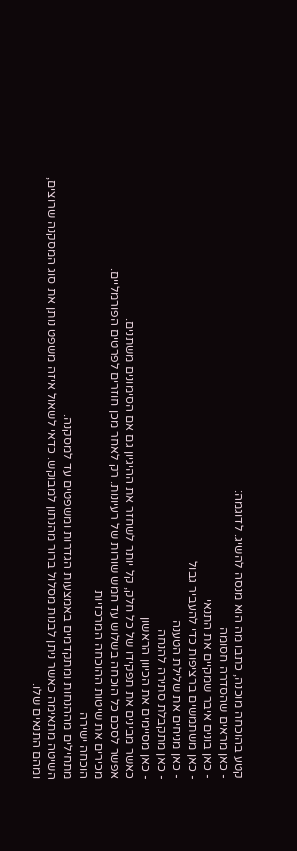קטע בהוכחה מוכנה, כתבו מה הוא מנסה להשיג. לדוגמה:
- כאן מראים שהסדרה חסומה
- כאן בונים איבר שמקיים את התנאי
- כאן משתמשים ברציפות כדי להעביר גבול
- כאן מניחים את שלילת הטענה
- כאן מתקבלת סתירה להנחה
- כאן מסיימים את הכיוון הראשון
כאשר מבינים את תפקידו של כל חלק, קל יותר לשחזר את ההיגיון גם אם הסימונים משתנים.
אפשר לסכם כל הוכחה בשלוש עד חמש שורות של רעיונות. רק לאחר מכן חוזרים לפרטים הפורמליים.
מכירים את שיטות ההוכחה המרכזיות
הוכחה ישירה
מתחילים מההנחות ומתקדמים באמצעות הגדרות ומשפטים עד למסקנה.
השיטה מתאימה כאשר ניתן לבנות מסלול ברור מהנתון למבוקש. כדאי לשאול איזה משפט נותן את סוג המסקנה שרוצים, ומהם התנאים שלו.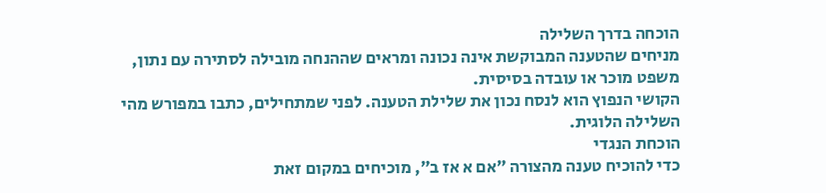הוכחה בדרך השלילה
מניחים שהטענה המבוקשת אינה נכונה ומראים שההנחה מובילה לסתירה עם נתון, משפט מוכר או עובדה בסיסית.
הקושי הנפוץ הוא לנסח נכון את שלילת הטענה. לפני שמתחילים, כתבו במפורש מהי השלילה הלוגית.
הוכחת הנגדי
כדי להוכיח טענה מהצורה ״אם א אז ב״, מוכיחים במקום זאת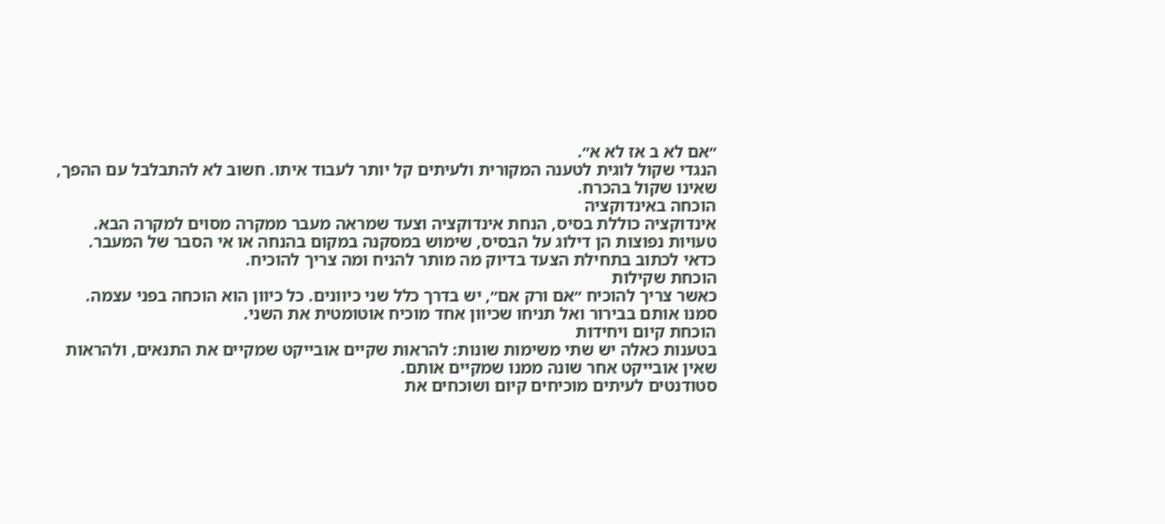״אם לא ב אז לא א״.
הנגדי שקול לוגית לטענה המקורית ולעיתים קל יותר לעבוד איתו. חשוב לא להתבלבל עם ההפך, שאינו שקול בהכרח.
הוכחה באינדוקציה
אינדוקציה כוללת בסיס, הנחת אינדוקציה וצעד שמראה מעבר ממקרה מסוים למקרה הבא.
טעויות נפוצות הן דילוג על הבסיס, שימוש במסקנה במקום בהנחה או אי הסבר של המעבר. כדאי לכתוב בתחילת הצעד בדיוק מה מותר להניח ומה צריך להוכיח.
הוכחת שקילות
כאשר צריך להוכיח ״אם ורק אם״, יש בדרך כלל שני כיוונים. כל כיוון הוא הוכחה בפני עצמה.
סמנו אותם בבירור ואל תניחו שכיוון אחד מוכיח אוטומטית את השני.
הוכחת קיום ויחידות
בטענות כאלה יש שתי משימות שונות: להראות שקיים אובייקט שמקיים את התנאים, ולהראות שאין אובייקט אחר שונה ממנו שמקיים אותם.
סטודנטים לעיתים מוכיחים קיום ושוכחים את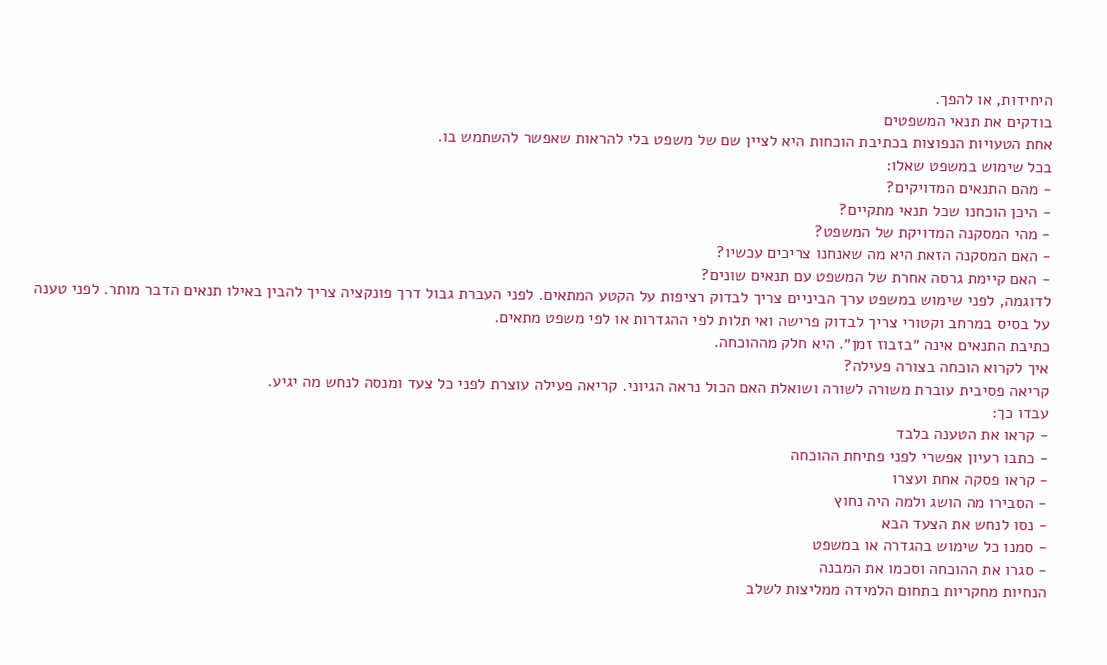היחידות, או להפך.
בודקים את תנאי המשפטים
אחת הטעויות הנפוצות בכתיבת הוכחות היא לציין שם של משפט בלי להראות שאפשר להשתמש בו.
בכל שימוש במשפט שאלו:
- מהם התנאים המדויקים?
- היכן הוכחנו שכל תנאי מתקיים?
- מהי המסקנה המדויקת של המשפט?
- האם המסקנה הזאת היא מה שאנחנו צריכים עכשיו?
- האם קיימת גרסה אחרת של המשפט עם תנאים שונים?
לדוגמה, לפני שימוש במשפט ערך הביניים צריך לבדוק רציפות על הקטע המתאים. לפני העברת גבול דרך פונקציה צריך להבין באילו תנאים הדבר מותר. לפני טענה על בסיס במרחב וקטורי צריך לבדוק פרישה ואי תלות לפי ההגדרות או לפי משפט מתאים.
כתיבת התנאים אינה ״בזבוז זמן״. היא חלק מההוכחה.
איך לקרוא הוכחה בצורה פעילה?
קריאה פסיבית עוברת משורה לשורה ושואלת האם הכול נראה הגיוני. קריאה פעילה עוצרת לפני כל צעד ומנסה לנחש מה יגיע.
עבדו כך:
- קראו את הטענה בלבד
- כתבו רעיון אפשרי לפני פתיחת ההוכחה
- קראו פסקה אחת ועצרו
- הסבירו מה הושג ולמה היה נחוץ
- נסו לנחש את הצעד הבא
- סמנו כל שימוש בהגדרה או במשפט
- סגרו את ההוכחה וסכמו את המבנה
הנחיות מחקריות בתחום הלמידה ממליצות לשלב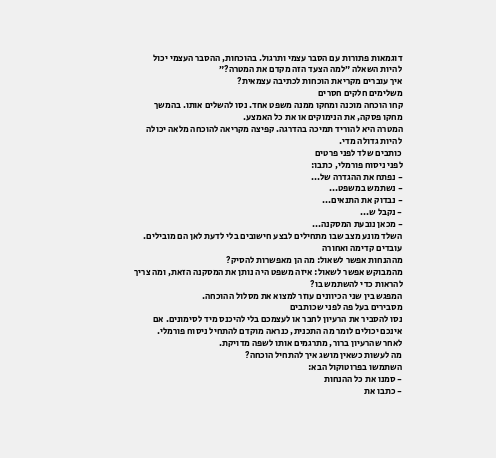דוגמאות פתורות עם הסבר עצמי ותרגול. בהוכחות, ההסבר העצמי יכול להיות השאלה ״למה הצעד הזה מקדם את המטרה?״
איך עוברים מקריאת הוכחות לכתיבה עצמאית?
משלימים חלקים חסרים
קחו הוכחה מוכנה ומחקו ממנה משפט אחד. נסו להשלים אותו. בהמשך מחקו פסקה, את הנימוקים או את כל האמצע.
המטרה היא להוריד תמיכה בהדרגה. קפיצה מקריאה להוכחה מלאה יכולה להיות גדולה מדי.
כותבים שלד לפני פרטים
לפני ניסוח פורמלי, כתבו:
- נפתח את ההגדרה של...
- נשתמש במשפט...
- נבדוק את התנאים...
- נקבל ש...
- מכאן נובעת המסקנה...
השלד מונע מצב שבו מתחילים לבצע חישובים בלי לדעת לאן הם מובילים.
עובדים קדימה ואחורה
מההנחות אפשר לשאול: מה הן מאפשרות להסיק?
מהמבוקש אפשר לשאול: איזה משפט היה נותן את המסקנה הזאת, ומה צריך להראות כדי להשתמש בו?
המפגש בין שני הכיוונים עוזר למצוא את מסלול ההוכחה.
מסבירים בעל פה לפני שכותבים
נסו להסביר את הרעיון לחבר או לעצמכם בלי להיכנס מיד לסימונים. אם אינכם יכולים לומר מה התכנית, כנראה מוקדם להתחיל ניסוח פורמלי.
לאחר שהרעיון ברור, מתרגמים אותו לשפה מדויקת.
מה לעשות כשאין מושג איך להתחיל הוכחה?
השתמשו בפרוטוקול הבא:
- סמנו את כל ההנחות
- כתבו את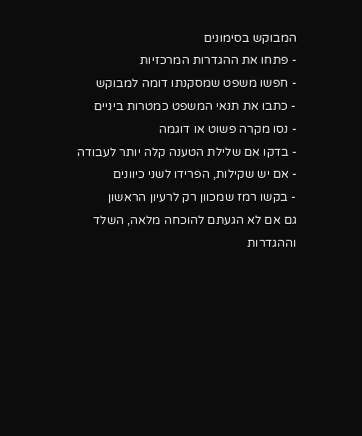המבוקש בסימונים
- פתחו את ההגדרות המרכזיות
- חפשו משפט שמסקנתו דומה למבוקש
- כתבו את תנאי המשפט כמטרות ביניים
- נסו מקרה פשוט או דוגמה
- בדקו אם שלילת הטענה קלה יותר לעבודה
- אם יש שקילות, הפרידו לשני כיוונים
- בקשו רמז שמכוון רק לרעיון הראשון
גם אם לא הגעתם להוכחה מלאה, השלד וההגדרות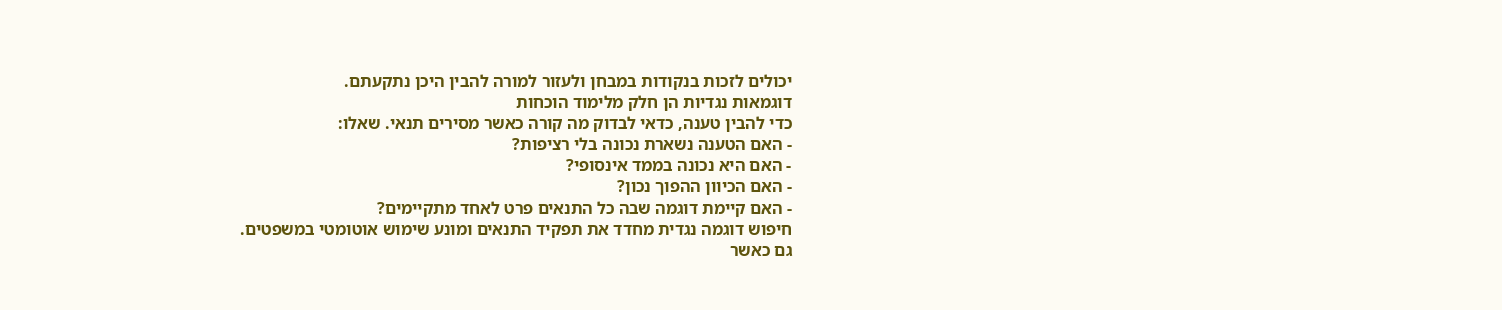יכולים לזכות בנקודות במבחן ולעזור למורה להבין היכן נתקעתם.
דוגמאות נגדיות הן חלק מלימוד הוכחות
כדי להבין טענה, כדאי לבדוק מה קורה כאשר מסירים תנאי. שאלו:
- האם הטענה נשארת נכונה בלי רציפות?
- האם היא נכונה בממד אינסופי?
- האם הכיוון ההפוך נכון?
- האם קיימת דוגמה שבה כל התנאים פרט לאחד מתקיימים?
חיפוש דוגמה נגדית מחדד את תפקיד התנאים ומונע שימוש אוטומטי במשפטים.
גם כאשר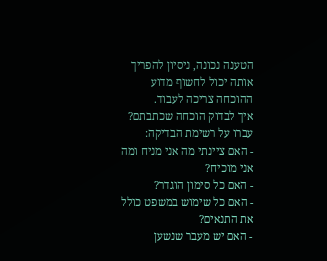הטענה נכונה, ניסיון להפריך אותה יכול לחשוף מדוע ההוכחה צריכה לעבוד.
איך לבדוק הוכחה שכתבתם?
עברו על רשימת הבדיקה:
- האם ציינתי מה אני מניח ומה אני מוכיח?
- האם כל סימון הוגדר?
- האם כל שימוש במשפט כולל את התנאים?
- האם יש מעבר שנשען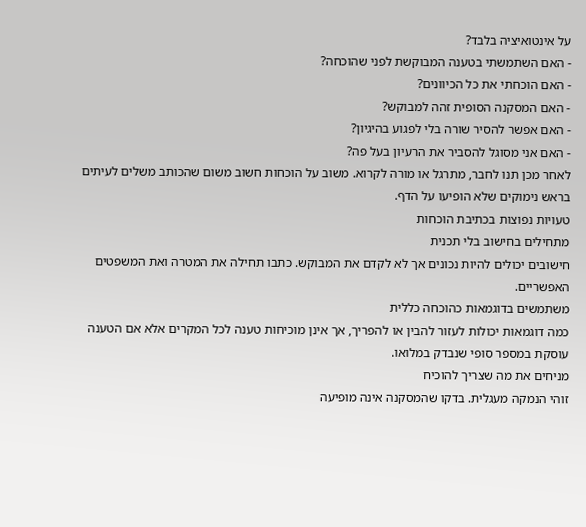על אינטואיציה בלבד?
- האם השתמשתי בטענה המבוקשת לפני שהוכחה?
- האם הוכחתי את כל הכיוונים?
- האם המסקנה הסופית זהה למבוקש?
- האם אפשר להסיר שורה בלי לפגוע בהיגיון?
- האם אני מסוגל להסביר את הרעיון בעל פה?
לאחר מכן תנו לחבר, מתרגל או מורה לקרוא. משוב על הוכחות חשוב משום שהכותב משלים לעיתים בראש נימוקים שלא הופיעו על הדף.
טעויות נפוצות בכתיבת הוכחות
מתחילים בחישוב בלי תכנית
חישובים יכולים להיות נכונים אך לא לקדם את המבוקש. כתבו תחילה את המטרה ואת המשפטים האפשריים.
משתמשים בדוגמאות כהוכחה כללית
כמה דוגמאות יכולות לעזור להבין או להפריך, אך אינן מוכיחות טענה לכל המקרים אלא אם הטענה עוסקת במספר סופי שנבדק במלואו.
מניחים את מה שצריך להוכיח
זוהי הנמקה מעגלית. בדקו שהמסקנה אינה מופיעה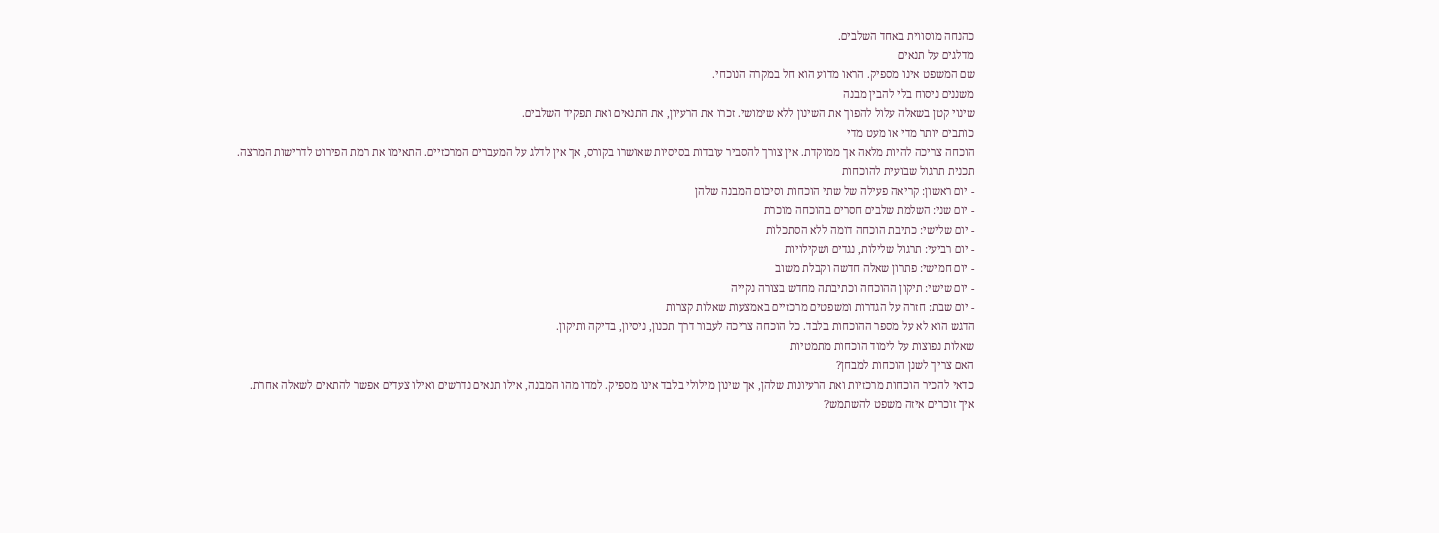כהנחה מוסווית באחד השלבים.
מדלגים על תנאים
שם המשפט אינו מספיק. הראו מדוע הוא חל במקרה הנוכחי.
משננים ניסוח בלי להבין מבנה
שינוי קטן בשאלה עלול להפוך את השינון ללא שימושי. זכרו את הרעיון, את התנאים ואת תפקיד השלבים.
כותבים יותר מדי או מעט מדי
הוכחה צריכה להיות מלאה אך ממוקדת. אין צורך להסביר עובדות בסיסיות שאושרו בקורס, אך אין לדלג על המעברים המרכזיים. התאימו את רמת הפירוט לדרישות המרצה.
תכנית תרגול שבועית להוכחות
- יום ראשון: קריאה פעילה של שתי הוכחות וסיכום המבנה שלהן
- יום שני: השלמת שלבים חסרים בהוכחה מוכרת
- יום שלישי: כתיבת הוכחה דומה ללא הסתכלות
- יום רביעי: תרגול שלילות, נגדים ושקילויות
- יום חמישי: פתרון שאלה חדשה וקבלת משוב
- יום שישי: תיקון ההוכחה וכתיבתה מחדש בצורה נקייה
- יום שבת: חזרה על הגדרות ומשפטים מרכזיים באמצעות שאלות קצרות
הדגש הוא לא על מספר ההוכחות בלבד. כל הוכחה צריכה לעבור דרך תכנון, ניסיון, בדיקה ותיקון.
שאלות נפוצות על לימוד הוכחות מתמטיות
האם צריך לשנן הוכחות למבחן?
כדאי להכיר הוכחות מרכזיות ואת הרעיונות שלהן, אך שינון מילולי בלבד אינו מספיק. למדו מהו המבנה, אילו תנאים נדרשים ואילו צעדים אפשר להתאים לשאלה אחרת.
איך זוכרים איזה משפט להשתמש?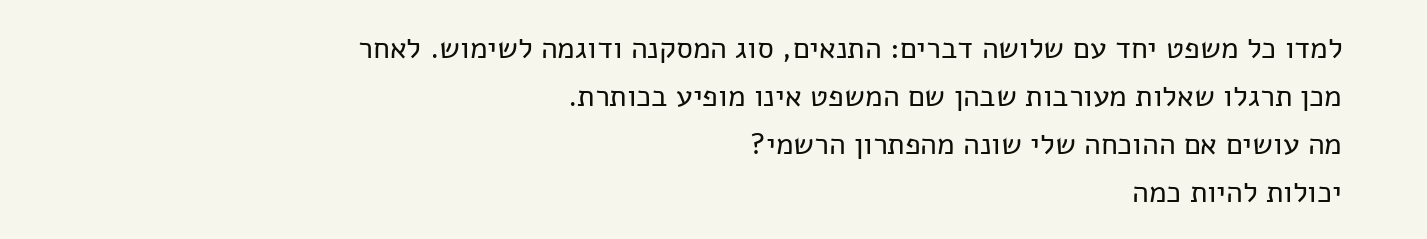למדו כל משפט יחד עם שלושה דברים: התנאים, סוג המסקנה ודוגמה לשימוש. לאחר מכן תרגלו שאלות מעורבות שבהן שם המשפט אינו מופיע בכותרת.
מה עושים אם ההוכחה שלי שונה מהפתרון הרשמי?
יכולות להיות כמה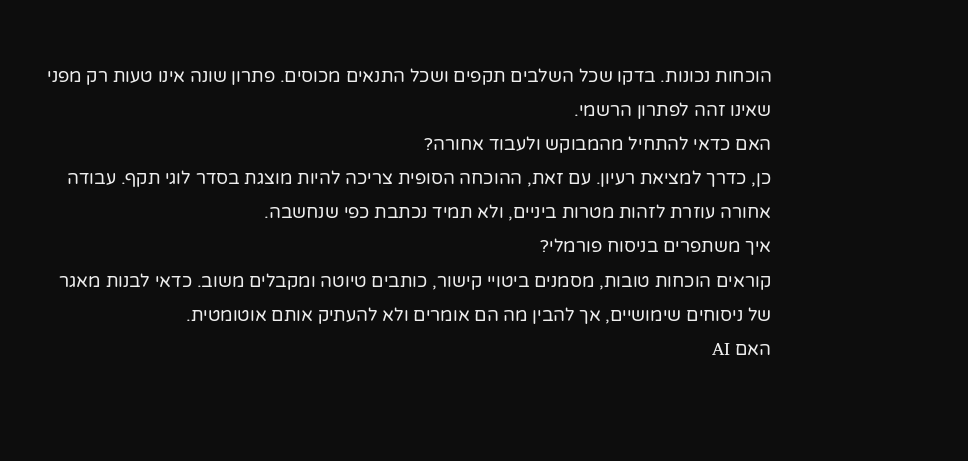הוכחות נכונות. בדקו שכל השלבים תקפים ושכל התנאים מכוסים. פתרון שונה אינו טעות רק מפני שאינו זהה לפתרון הרשמי.
האם כדאי להתחיל מהמבוקש ולעבוד אחורה?
כן, כדרך למציאת רעיון. עם זאת, ההוכחה הסופית צריכה להיות מוצגת בסדר לוגי תקף. עבודה אחורה עוזרת לזהות מטרות ביניים, ולא תמיד נכתבת כפי שנחשבה.
איך משתפרים בניסוח פורמלי?
קוראים הוכחות טובות, מסמנים ביטויי קישור, כותבים טיוטה ומקבלים משוב. כדאי לבנות מאגר של ניסוחים שימושיים, אך להבין מה הם אומרים ולא להעתיק אותם אוטומטית.
האם AI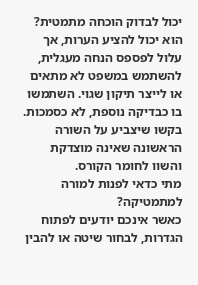יכול לבדוק הוכחה מתמטית?
הוא יכול להציע הערות, אך עלול לפספס הנחה מעגלית, להשתמש במשפט לא מתאים או לייצר תיקון שגוי. השתמשו בו כבדיקה נוספת, לא כסמכות. בקשו שיצביע על השורה הראשונה שאינה מוצדקת והשוו לחומר הקורס.
מתי כדאי לפנות למורה למתמטיקה?
כאשר אינכם יודעים לפתוח הגדרות, לבחור שיטה או להבין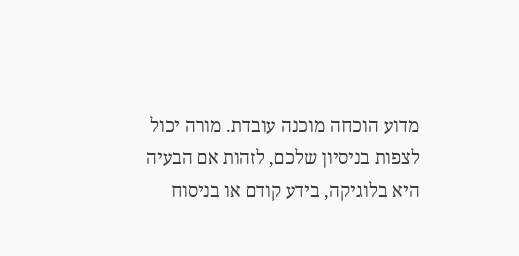מדוע הוכחה מוכנה עובדת. מורה יכול לצפות בניסיון שלכם, לזהות אם הבעיה היא בלוגיקה, בידע קודם או בניסוח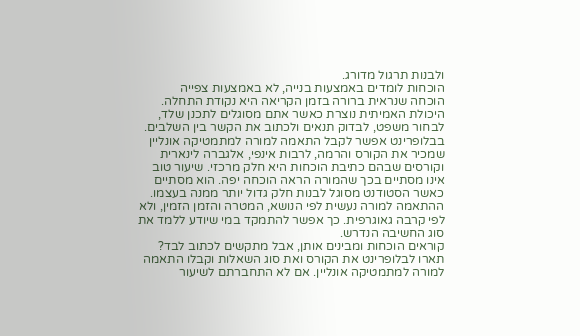ולבנות תרגול מדורג.
הוכחות לומדים באמצעות בנייה, לא באמצעות צפייה
הוכחה שנראית ברורה בזמן הקריאה היא נקודת התחלה. היכולת האמיתית נוצרת כאשר אתם מסוגלים לתכנן שלד, לבחור משפט, לבדוק תנאים ולכתוב את הקשר בין השלבים.
בבלופרינט אפשר לקבל התאמה למורה למתמטיקה אונליין שמכיר את הקורס והרמה, לרבות אינפי, אלגברה לינארית וקורסים שבהם כתיבת הוכחות היא חלק מרכזי. שיעור טוב אינו מסתיים בכך שהמורה הראה הוכחה יפה. הוא מסתיים כאשר הסטודנט מסוגל לבנות חלק גדול יותר ממנה בעצמו.
ההתאמה למורה נעשית לפי הנושא, המטרה והזמן הזמין, ולא לפי קרבה גאוגרפית. כך אפשר להתמקד במי שיודע ללמד את סוג החשיבה הנדרש.
קוראים הוכחות ומבינים אותן, אבל מתקשים לכתוב לבד? תארו לבלופרינט את הקורס ואת סוג השאלות וקבלו התאמה למורה למתמטיקה אונליין. אם לא התחברתם לשיעור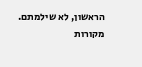הראשון, לא שילמתם.
מקורות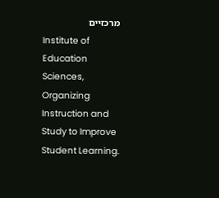מרכזיים
Institute of Education Sciences, Organizing Instruction and Study to Improve Student Learning.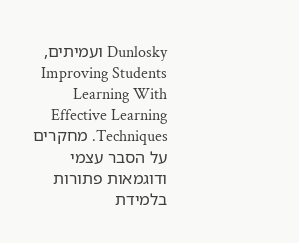Dunlosky ועמיתים, Improving Students Learning With Effective Learning Techniques. מחקרים על הסבר עצמי ודוגמאות פתורות בלמידת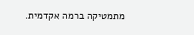מתמטיקה ברמה אקדמית.